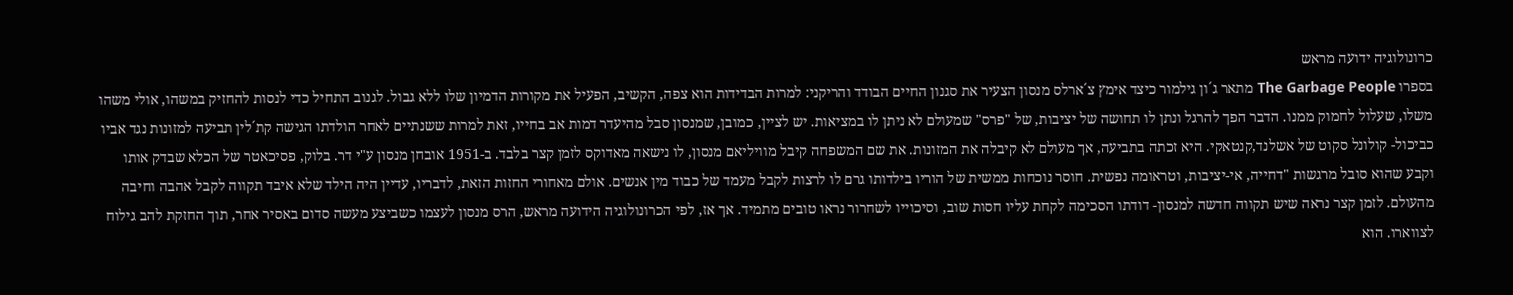כרונולוגיה ידועה מראש
בספרו The Garbage People מתאר ג´ון גילמור כיצד אימץ צ´ארלס מנסון הצעיר את סגנון החיים הבודד והריקני: למרות הבדידות הוא צפה, הקשיב, הפעיל את מקורות הדמיון שלו ללא גבול. לגנוב התחיל כדי לנסות להחזיק במשהו, אולי משהו משלו, שעלול לחמוק ממנו. הדבר הפך להרגל ונתן לו תחושה של יציבות, של "פרס" שמעולם לא ניתן לו במציאות. יש לציין, כמובן, שמנסון סבל מהיעדר דמות אב בחייו, זאת למרות ששנתיים לאחר הולדתו הגישה קת´לין תביעה למזונות נגד אביו כביכול- קולונל סקוט של אשלנד,קנטאקי. היא זכתה בתביעה, אך מעולם לא קיבלה את המזונות. את שם המשפחה קיבל מוויליאם מנסון, לו נישאה מאדוקס לזמן קצר בלבד. ב-1951 אובחן מנסון ע"י דר. בלוק, פסיכאטר של הכלא שבדק אותו וקבע שהוא סובל מרגשות "דחייה, אי-יציבות, וטראומה נפשית. חוסר נוכחות ממשית של הוריו בילדותו גרם לו לרצות לקבל מעמד של כבוד מין אנשים. אולם מאחורי החזות הזאת, לדבריו, עדיין היה הילד שלא איבד תקווה לקבל אהבה וחיבה מהעולם. לזמן קצר נראה שיש תקווה חדשה למנסון- דודתו הסכימה לקחת עליו חסות שוב, וסיכוייו לשחרור נראו טובים מתמיד. אך אז, לפי הכרונולוגיה הידועה מראש, הרס מנסון לעצמו כשביצע מעשה סדום באסיר אחר, תוך החזקת להב גילוח לצווארו. הוא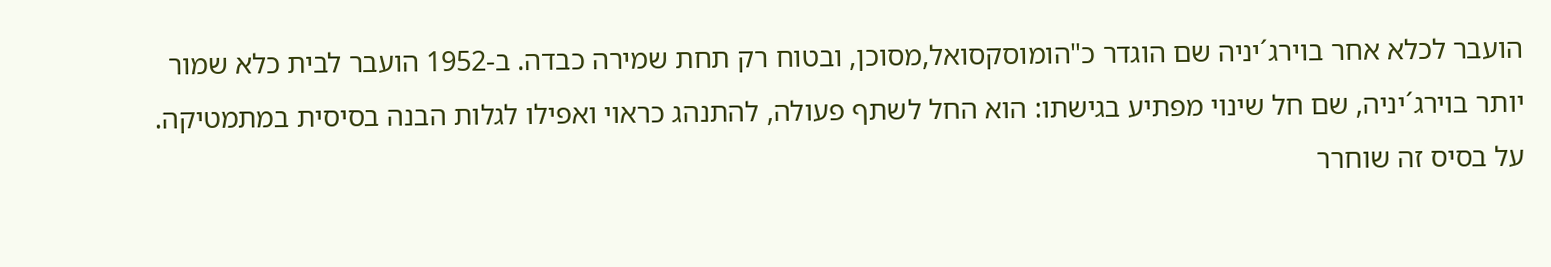הועבר לכלא אחר בוירג´יניה שם הוגדר כ"הומוסקסואל,מסוכן, ובטוח רק תחת שמירה כבדה. ב-1952 הועבר לבית כלא שמור יותר בוירג´יניה, שם חל שינוי מפתיע בגישתו: הוא החל לשתף פעולה, להתנהג כראוי ואפילו לגלות הבנה בסיסית במתמטיקה. על בסיס זה שוחרר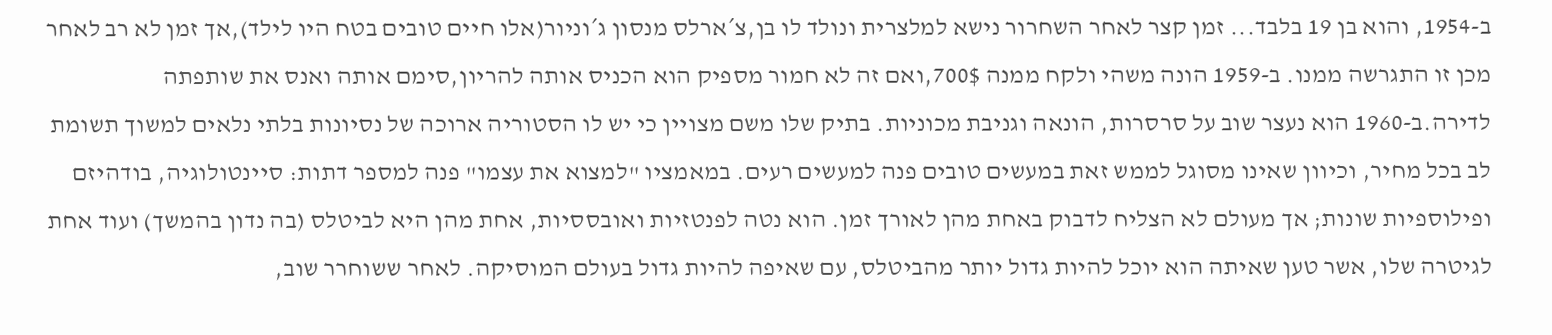ב-1954, והוא בן 19 בלבד... זמן קצר לאחר השחרור נישא למלצרית ונולד לו בן,צ´ארלס מנסון ג´וניור(אלו חיים טובים בטח היו לילד),אך זמן לא רב לאחר מכן זו התגרשה ממנו. ב-1959 הונה משהי ולקח ממנה 700$,ואם זה לא חמור מספיק הוא הכניס אותה להריון,סימם אותה ואנס את שותפתה לדירה.ב-1960 הוא נעצר שוב על סרסרות, הונאה וגניבת מכוניות. בתיק שלו משם מצויין כי יש לו הסטוריה ארוכה של נסיונות בלתי נלאים למשוך תשומת לב בכל מחיר, וכיוון שאינו מסוגל לממש זאת במעשים טובים פנה למעשים רעים. במאמציו "למצוא את עצמו" פנה למספר דתות: סיינטולוגיה, בודהיזם ופילוספיות שונות; אך מעולם לא הצליח לדבוק באחת מהן לאורך זמן. הוא נטה לפנטזיות ואובססיות, אחת מהן היא לביטלס (בה נדון בהמשך) ועוד אחת לגיטרה שלו, אשר טען שאיתה הוא יוכל להיות גדול יותר מהביטלס, עם שאיפה להיות גדול בעולם המוסיקה. לאחר ששוחרר שוב,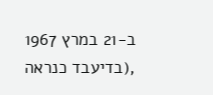ב-21 במרץ 1967 ,(בדיעבד כנראה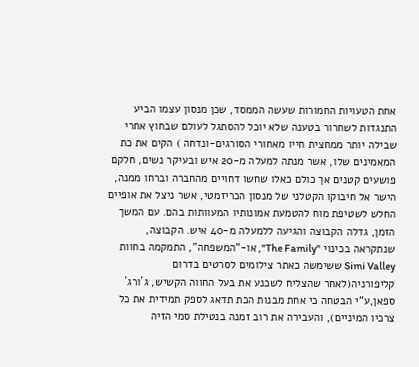אחת הטעויות החמורות שעשה הממסד, שכן מנסון עצמו הביע התנגדות לשחרור בטענה שלא יוכל להסתגל לעולם שבחוץ אחרי שבילה יותר ממחצית חייו מאחורי הסורגים-ונדחה ) הקים את כת המאמינים שלו, אשר מנתה למעלה מ-20 איש ובעיקר נשים, חלקם פושעים קטנים אך כולם כאלו שחשו דחויים מהחברה וברחו ממנה, הישר אל חיבוקו הקטלני של מנסון הכריזמטי, אשר ניצל את אופיים החלש לשטיפת מוח להטמעת אמונותיו המעוותות בהם. עם המשך הזמן, גדלה הקבוצה והגיעה ללמעלה מ-40 איש. הקבוצה, שנתקראה בכינוי "The Family", או-"המשפחה", התמקמה בחוות Simi Valley ששימשה כאתר צילומים לסרטים בדרום קליפורניה(לאחר שהצליח לשכנע את בעל החווה הקשיש, ג´ורג´ ספאן,ע"י הבטחה כי אחת מבנות הכת תדאג לספק תמידית את כל צרכיו המיניים), והעבירה את רוב זמנה בנטילת סמי הזיה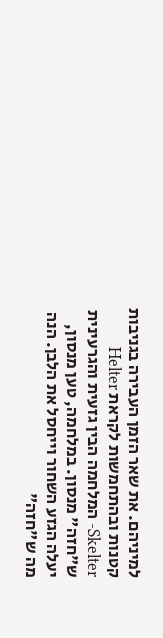למיניהם. את שאר הזמן העבירה בגניבות קטנות ובהתחמשות לקראת Helter Skelter- המלחמה הבין גזעית והגרעינית ש"חזה" מנסון. במלחמה, טען מנסון, יעלה הגזע השחור וייחסל את הלבן. הנה מה ש"חזה"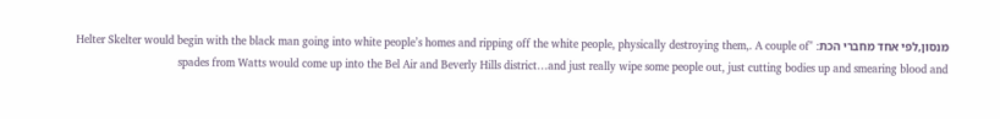מנסון,לפי אחד מחברי הכת: "Helter Skelter would begin with the black man going into white people’s homes and ripping off the white people, physically destroying them,. A couple of spades from Watts would come up into the Bel Air and Beverly Hills district…and just really wipe some people out, just cutting bodies up and smearing blood and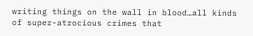writing things on the wall in blood…all kinds of super-atrocious crimes that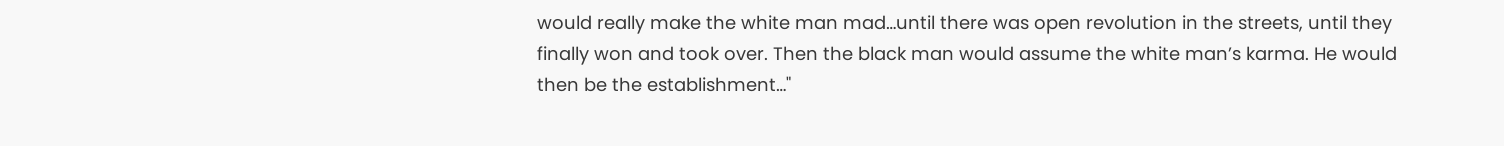would really make the white man mad…until there was open revolution in the streets, until they finally won and took over. Then the black man would assume the white man’s karma. He would then be the establishment…"